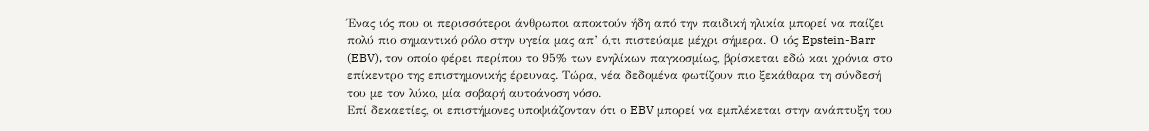Ένας ιός που οι περισσότεροι άνθρωποι αποκτούν ήδη από την παιδική ηλικία μπορεί να παίζει πολύ πιο σημαντικό ρόλο στην υγεία μας απ’ ό,τι πιστεύαμε μέχρι σήμερα. Ο ιός Epstein-Barr (EBV), τον οποίο φέρει περίπου το 95% των ενηλίκων παγκοσμίως, βρίσκεται εδώ και χρόνια στο επίκεντρο της επιστημονικής έρευνας. Τώρα, νέα δεδομένα φωτίζουν πιο ξεκάθαρα τη σύνδεσή του με τον λύκο, μία σοβαρή αυτοάνοση νόσο.
Επί δεκαετίες, οι επιστήμονες υποψιάζονταν ότι ο EBV μπορεί να εμπλέκεται στην ανάπτυξη του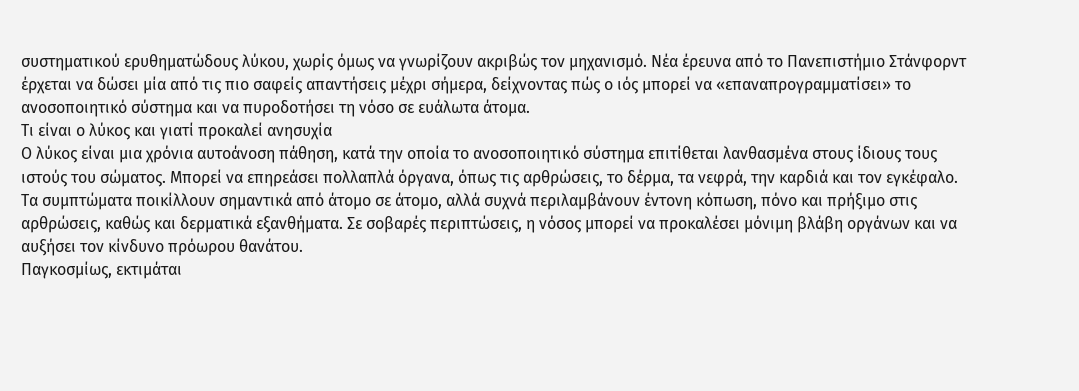συστηματικού ερυθηματώδους λύκου, χωρίς όμως να γνωρίζουν ακριβώς τον μηχανισμό. Νέα έρευνα από το Πανεπιστήμιο Στάνφορντ έρχεται να δώσει μία από τις πιο σαφείς απαντήσεις μέχρι σήμερα, δείχνοντας πώς ο ιός μπορεί να «επαναπρογραμματίσει» το ανοσοποιητικό σύστημα και να πυροδοτήσει τη νόσο σε ευάλωτα άτομα.
Τι είναι ο λύκος και γιατί προκαλεί ανησυχία
Ο λύκος είναι μια χρόνια αυτοάνοση πάθηση, κατά την οποία το ανοσοποιητικό σύστημα επιτίθεται λανθασμένα στους ίδιους τους ιστούς του σώματος. Μπορεί να επηρεάσει πολλαπλά όργανα, όπως τις αρθρώσεις, το δέρμα, τα νεφρά, την καρδιά και τον εγκέφαλο.
Τα συμπτώματα ποικίλλουν σημαντικά από άτομο σε άτομο, αλλά συχνά περιλαμβάνουν έντονη κόπωση, πόνο και πρήξιμο στις αρθρώσεις, καθώς και δερματικά εξανθήματα. Σε σοβαρές περιπτώσεις, η νόσος μπορεί να προκαλέσει μόνιμη βλάβη οργάνων και να αυξήσει τον κίνδυνο πρόωρου θανάτου.
Παγκοσμίως, εκτιμάται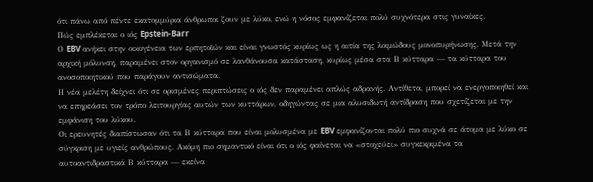ότι πάνω από πέντε εκατομμύρια άνθρωποι ζουν με λύκο, ενώ η νόσος εμφανίζεται πολύ συχνότερα στις γυναίκες.
Πώς εμπλέκεται ο ιός Epstein-Barr
Ο EBV ανήκει στην οικογένεια των ερπητοϊών και είναι γνωστός κυρίως ως η αιτία της λοιμώδους μονοπυρήνωσης. Μετά την αρχική μόλυνση, παραμένει στον οργανισμό σε λανθάνουσα κατάσταση, κυρίως μέσα στα Β κύτταρα — τα κύτταρα του ανοσοποιητικού που παράγουν αντισώματα.
Η νέα μελέτη δείχνει ότι σε ορισμένες περιπτώσεις ο ιός δεν παραμένει απλώς αδρανής. Αντίθετα, μπορεί να ενεργοποιηθεί και να επηρεάσει τον τρόπο λειτουργίας αυτών των κυττάρων, οδηγώντας σε μια αλυσιδωτή αντίδραση που σχετίζεται με την εμφάνιση του λύκου.
Οι ερευνητές διαπίστωσαν ότι τα Β κύτταρα που είναι μολυσμένα με EBV εμφανίζονται πολύ πιο συχνά σε άτομα με λύκο σε σύγκριση με υγιείς ανθρώπους. Ακόμη πιο σημαντικό είναι ότι ο ιός φαίνεται να «στοχεύει» συγκεκριμένα τα αυτοαντιδραστικά Β κύτταρα — εκείνα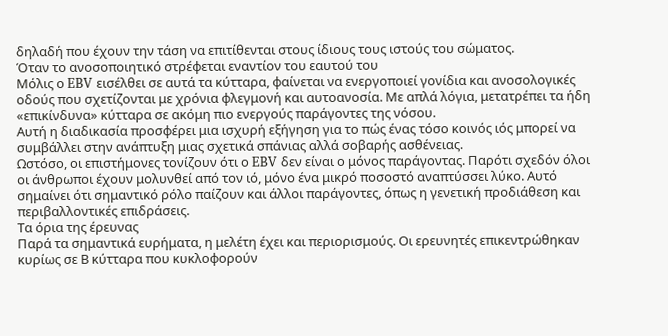δηλαδή που έχουν την τάση να επιτίθενται στους ίδιους τους ιστούς του σώματος.
Όταν το ανοσοποιητικό στρέφεται εναντίον του εαυτού του
Μόλις ο EBV εισέλθει σε αυτά τα κύτταρα, φαίνεται να ενεργοποιεί γονίδια και ανοσολογικές οδούς που σχετίζονται με χρόνια φλεγμονή και αυτοανοσία. Με απλά λόγια, μετατρέπει τα ήδη «επικίνδυνα» κύτταρα σε ακόμη πιο ενεργούς παράγοντες της νόσου.
Αυτή η διαδικασία προσφέρει μια ισχυρή εξήγηση για το πώς ένας τόσο κοινός ιός μπορεί να συμβάλλει στην ανάπτυξη μιας σχετικά σπάνιας αλλά σοβαρής ασθένειας.
Ωστόσο, οι επιστήμονες τονίζουν ότι ο EBV δεν είναι ο μόνος παράγοντας. Παρότι σχεδόν όλοι οι άνθρωποι έχουν μολυνθεί από τον ιό, μόνο ένα μικρό ποσοστό αναπτύσσει λύκο. Αυτό σημαίνει ότι σημαντικό ρόλο παίζουν και άλλοι παράγοντες, όπως η γενετική προδιάθεση και περιβαλλοντικές επιδράσεις.
Τα όρια της έρευνας
Παρά τα σημαντικά ευρήματα, η μελέτη έχει και περιορισμούς. Οι ερευνητές επικεντρώθηκαν κυρίως σε Β κύτταρα που κυκλοφορούν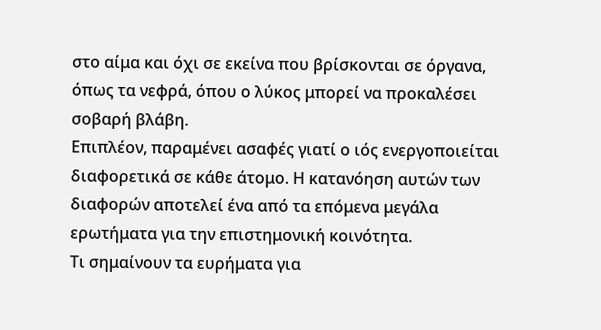στο αίμα και όχι σε εκείνα που βρίσκονται σε όργανα, όπως τα νεφρά, όπου ο λύκος μπορεί να προκαλέσει σοβαρή βλάβη.
Επιπλέον, παραμένει ασαφές γιατί ο ιός ενεργοποιείται διαφορετικά σε κάθε άτομο. Η κατανόηση αυτών των διαφορών αποτελεί ένα από τα επόμενα μεγάλα ερωτήματα για την επιστημονική κοινότητα.
Τι σημαίνουν τα ευρήματα για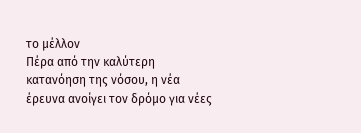το μέλλον
Πέρα από την καλύτερη κατανόηση της νόσου, η νέα έρευνα ανοίγει τον δρόμο για νέες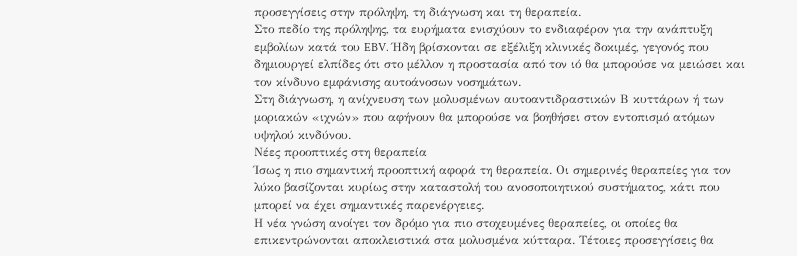προσεγγίσεις στην πρόληψη, τη διάγνωση και τη θεραπεία.
Στο πεδίο της πρόληψης, τα ευρήματα ενισχύουν το ενδιαφέρον για την ανάπτυξη εμβολίων κατά του EBV. Ήδη βρίσκονται σε εξέλιξη κλινικές δοκιμές, γεγονός που δημιουργεί ελπίδες ότι στο μέλλον η προστασία από τον ιό θα μπορούσε να μειώσει και τον κίνδυνο εμφάνισης αυτοάνοσων νοσημάτων.
Στη διάγνωση, η ανίχνευση των μολυσμένων αυτοαντιδραστικών Β κυττάρων ή των μοριακών «ιχνών» που αφήνουν θα μπορούσε να βοηθήσει στον εντοπισμό ατόμων υψηλού κινδύνου.
Νέες προοπτικές στη θεραπεία
Ίσως η πιο σημαντική προοπτική αφορά τη θεραπεία. Οι σημερινές θεραπείες για τον λύκο βασίζονται κυρίως στην καταστολή του ανοσοποιητικού συστήματος, κάτι που μπορεί να έχει σημαντικές παρενέργειες.
Η νέα γνώση ανοίγει τον δρόμο για πιο στοχευμένες θεραπείες, οι οποίες θα επικεντρώνονται αποκλειστικά στα μολυσμένα κύτταρα. Τέτοιες προσεγγίσεις θα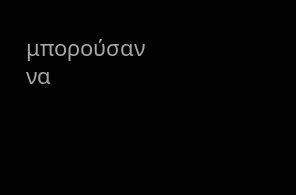μπορούσαν να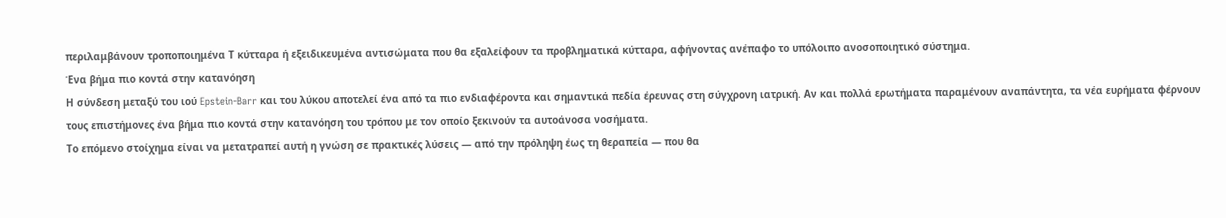περιλαμβάνουν τροποποιημένα Τ κύτταρα ή εξειδικευμένα αντισώματα που θα εξαλείφουν τα προβληματικά κύτταρα, αφήνοντας ανέπαφο το υπόλοιπο ανοσοποιητικό σύστημα.
Ένα βήμα πιο κοντά στην κατανόηση
Η σύνδεση μεταξύ του ιού Epstein-Barr και του λύκου αποτελεί ένα από τα πιο ενδιαφέροντα και σημαντικά πεδία έρευνας στη σύγχρονη ιατρική. Αν και πολλά ερωτήματα παραμένουν αναπάντητα, τα νέα ευρήματα φέρνουν τους επιστήμονες ένα βήμα πιο κοντά στην κατανόηση του τρόπου με τον οποίο ξεκινούν τα αυτοάνοσα νοσήματα.
Το επόμενο στοίχημα είναι να μετατραπεί αυτή η γνώση σε πρακτικές λύσεις — από την πρόληψη έως τη θεραπεία — που θα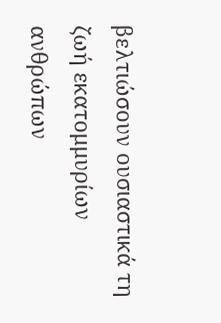βελτιώσουν ουσιαστικά τη ζωή εκατομμυρίων ανθρώπων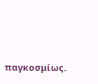παγκοσμίως.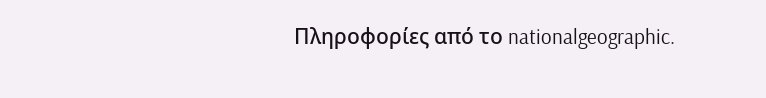Πληροφορίες από το nationalgeographic.